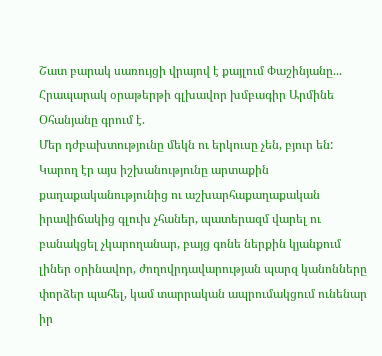Շատ բարակ սառույցի վրայով է քայլում Փաշինյանը...
Հրապարակ օրաթերթի գլխավոր խմբագիր Արմինե Օհանյանը գրում է.
Մեր դժբախտությունը մեկն ու երկուսը չեն, բյուր են: Կարող էր այս իշխանությունը արտաքին քաղաքականությունից ու աշխարհաքաղաքական իրավիճակից գլուխ չհաներ, պատերազմ վարել ու բանակցել չկարողանար, բայց գոնե ներքին կյանքում լիներ օրինավոր, ժողովրդավարության պարզ կանոնները փորձեր պահել, կամ տարրական ապրումակցում ունենար իր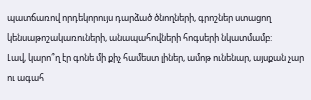պատճառով որդեկորույս դարձած ծնողների, գրոշներ ստացող կենսաթոշակառուների, անապահովների հոգսերի նկատմամբ:
Լավ, կարո՞ղ էր գոնե մի քիչ համեստ լիներ, ամոթ ունենար, այսքան չար ու ագահ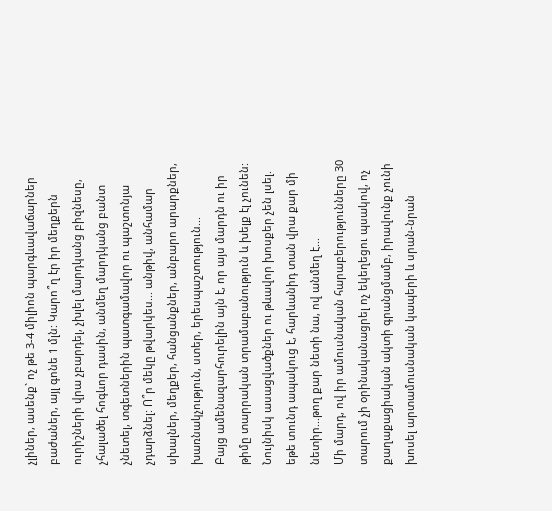չլիներ, ասենք` ոչ թե 3-4 միլիոն պարգևավաճարներ բաժաներ, այլ գոնե 1 մլն: Կարո՞ղ էր իր մեղքերն ուրիշների վրա չբարդել, չխլել մարդկանց բիզնեսը, չհալածել հոգևոր դասին, անմեղ մարդկանց բանտ չնետել, տգետներին պատգամավոր ու պաշտոնյա չդարձնել: Ո՞ր մեկը թվարկես... անթիվ, անհամար սխալներ, մեղքեր, հանցանքներ, անբարո արարքներ, խառնակչություն, ստեր, երեսպաշտություն...
Բայց ամենազարհուրելին այն է, որ այս մարդն ու իր թիմը տարրական տրամաբանություն և խելք էլ չունեն: Նույնիսկ ասացվածքներ ու թևավոր խոսքեր չեն լսել. եթե տունդ ապակուց է, հարևանիդ տան վրա քար մի նետիր...թող քար նետի նա, ով անմեղ է...
Մի մարդ, ով իր ամուսնական հարաբերությունները 30 տարում չի օրինականացրել ոչ եկեղեցու պսակով, ոչ քաղաքացիական ակտի գրանցմամբ, իրավունք չունի խոսել արտամուսնական կապերի և սրան-նրան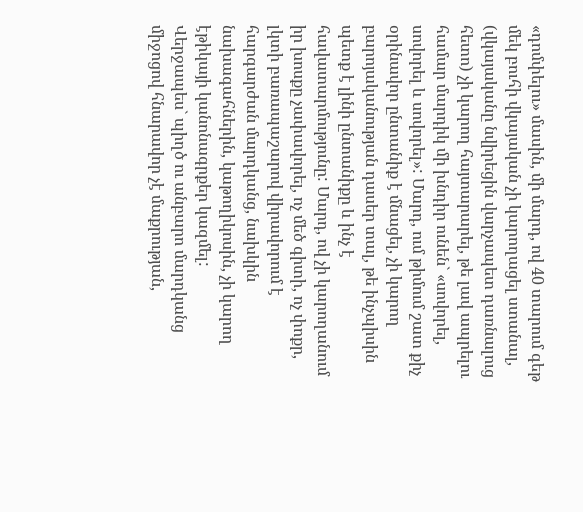«դոմփելու» մասին, մի մարդ, ով 40 տարում գեթ մեկ բուհի վկայական չի կարողացել ստանալ, (վկայականը նվիրեցին վարչապետ դառնալուց հետո) չի կարող հայտարարել, թե լավ ապրելու համար մարդիկ մի խնդիր ունեն` «սովորել, սովորել և սովորել»: Մարդ, ում թիմում շատ քիչ օրինավոր ընտանիք է մնացել, չի կարող բարոյականության դասեր տալ, թե ինչպիսին պետք է լինի ընտանիքը և ինչ է հավատարմությունը: Մարդ, ով չի կարողանում իր խոսքը չափավորել, ոչ մեծ գիտի, ոչ փոքր, լկտի բառապաշարով վիրավորում է հարգարժան մարդկանց, նախկին նախագահներին, կաթողիկոսին, չի կարող էթիկայի կանոնագրքեր կազմել:
Վերջապես` պիղծ ու անբարո մարդկանց միջոցով հնարավոր չէ մաքրության,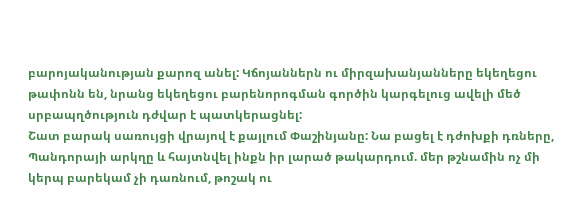բարոյականության քարոզ անել: Կճոյաններն ու միրզախանյանները եկեղեցու թափոնն են, նրանց եկեղեցու բարենորոգման գործին կարգելուց ավելի մեծ սրբապղծություն դժվար է պատկերացնել:
Շատ բարակ սառույցի վրայով է քայլում Փաշինյանը: Նա բացել է դժոխքի դռները, Պանդորայի արկղը և հայտնվել ինքն իր լարած թակարդում. մեր թշնամին ոչ մի կերպ բարեկամ չի դառնում, թոշակ ու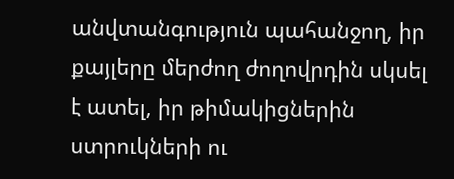անվտանգություն պահանջող, իր քայլերը մերժող ժողովրդին սկսել է ատել, իր թիմակիցներին ստրուկների ու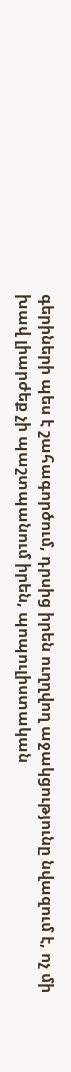գերիների պես է շահագործում, դրսից իրեն ուղղվող աջակցությունը նվազում է, ոչ մի խավ լիարժեք չի պաշտպանում իրեն, պոպուլիստական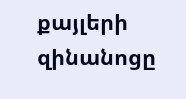քայլերի զինանոցը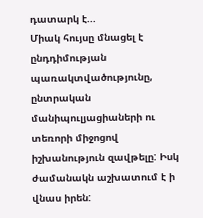դատարկ է...
Միակ հույսը մնացել է ընդդիմության պառակտվածությունը, ընտրական մանիպուլյացիաների ու տեռորի միջոցով իշխանություն զավթելը: Իսկ ժամանակն աշխատում է ի վնաս իրեն: